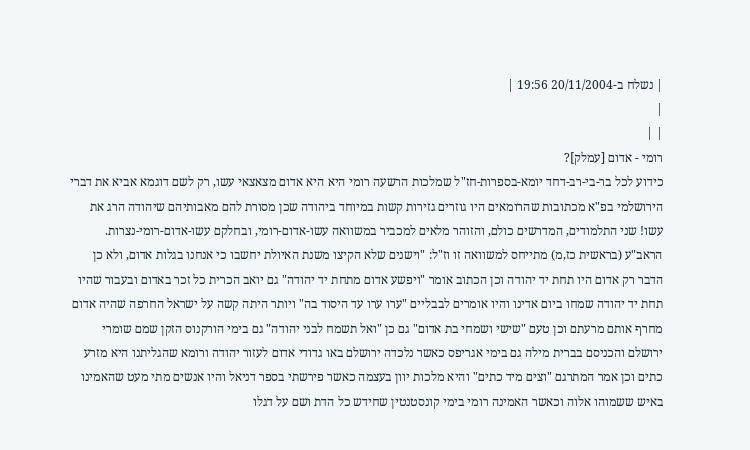| נשלח ב-20/11/2004 19:56 |
|
| |
רומי - אדום [עמלק]?
כידוע לכל בר-בי-רב-דחד יומא-בספרות-חז"ל שמלכות הרשעה רומי היא היא אדום מצאצאי עשו, רק לשם דוגמא אביא את דברי הירושלמי בפ"א מכתובות שהרומאים היו גוזרים גזירות קשות במיוחד ביהודה שכן מסורת להם מאבותיהם שיהודה הרג את עשו! שני התלמודים, המדרשים כולם, והזוהר מלאים למכביר במשוואה עשו-אדום-רומי, ובחלקם עשו-אדום-רומי-נצרות.
הראב"ע (בראשית כז,מ) מתייחס למשוואה זו וז"ל: "וישנים שלא הקיצו משנת האיולת יחשבו כי אנחנו בגלות אדום, ולא כן הדבר רק אדום היו תחת יד יהודה וכן הכתוב אומר "ויפשע אדום מתחת יד יהודה" גם יואב הכרית כל זכר באדום ובעבור שהיו תחת יד יהודה שמחו ביום אדינו והיו אומרים לבבליים "ערו ערו עד היסוד בה" ויותר היתה קשה על ישראל החרפה שהיה אדום מחרף אותם מרעתם וכן טעם "שישי ושמחי בת אדום" גם כן "ואל תשמח לבני יהודה" גם בימי הורקנוס הזקן שמם שומרי ירושלם והכניסם בברית מילה גם בימי אגריפס כאשר נלכדה ירושלם באו גדודי אדום לעזור יהודה ורומא שהגליתנו היא מזרע כתים וכן אמר המתרגם "וצים מיד כתים" והיא מלכות יוון בעצמה כאשר פירשתי בספר דניאל והיו אנשים מתי מעט שהאמינו באיש ששמוהו אלוה וכאשר האמינה רומי בימי קונסטנטין שחידש כל הדת ושם על דגלו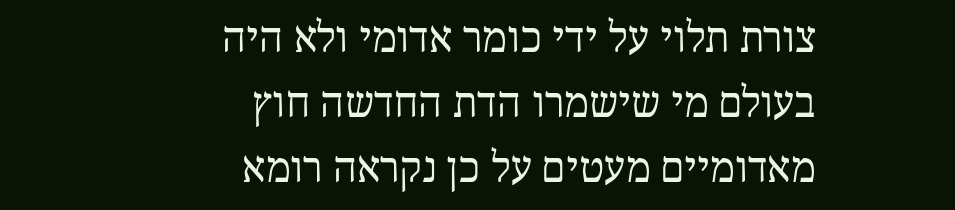צורת תלוי על ידי כומר אדומי ולא היה בעולם מי שישמרו הדת החדשה חוץ מאדומיים מעטים על כן נקראה רומא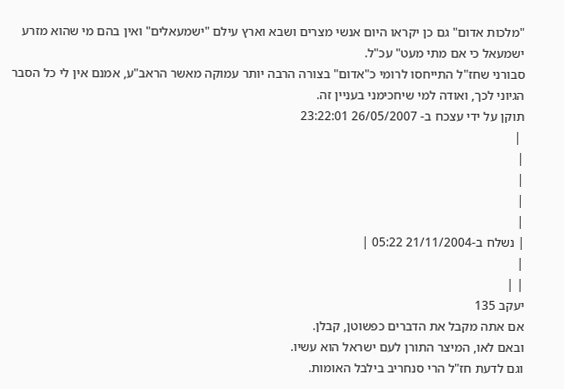"מלכות אדום" גם כן יקראו היום אנשי מצרים ושבא וארץ עילם "ישמעאלים" ואין בהם מי שהוא מזרע ישמעאל כי אם מתי מעט" עכ"ל.
סבורני שחז"ל התייחסו לרומי כ"אדום" בצורה הרבה יותר עמוקה מאשר הראב"ע, אמנם אין לי כל הסבר הגיוני לכך, ואודה למי שיחכימני בעניין זה.
תוקן על ידי עצכח ב- 26/05/2007 23:22:01
 |
|
|
|
|
| נשלח ב-21/11/2004 05:22 |
|
| |
יעקב 135
אם אתה מקבל את הדברים כפשוטן, קבלן.
ובאם לאו, המיצר התורן לעם ישראל הוא עשיו.
וגם לדעת חז"ל הרי סנחריב בילבל האומות.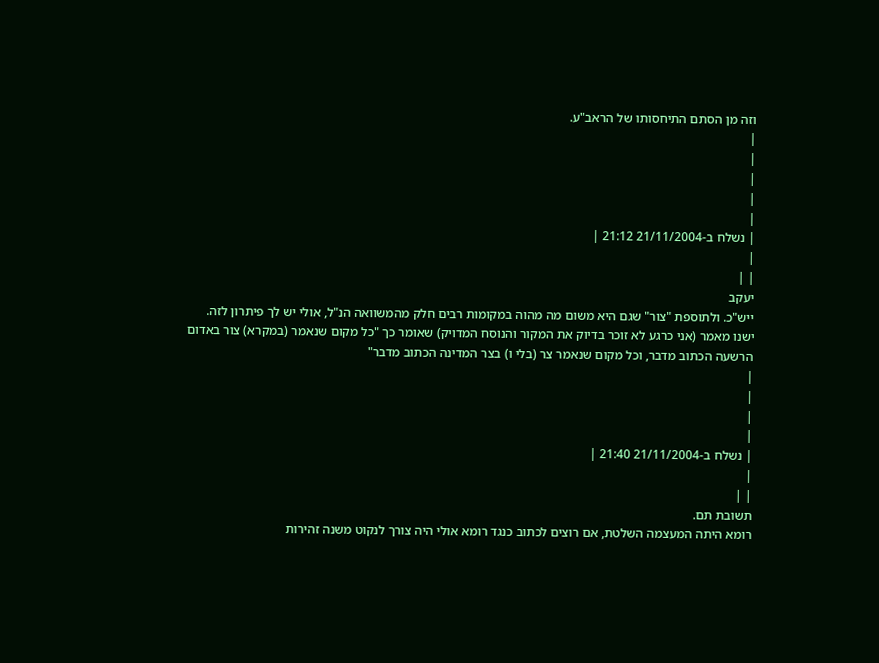וזה מן הסתם התיחסותו של הראב"ע.
|
|
|
|
|
| נשלח ב-21/11/2004 21:12 |
|
| |
יעקב
ייש"כ. ולתוספת "צור" שגם היא משום מה מהוה במקומות רבים חלק מהמשוואה הנ"ל, אולי יש לך פיתרון לזה.
ישנו מאמר (אני כרגע לא זוכר בדיוק את המקור והנוסח המדויק) שאומר כך "כל מקום שנאמר (במקרא) צור באדום הרשעה הכתוב מדבר, וכל מקום שנאמר צר (בלי ו) בצר המדינה הכתוב מדבר"
|
|
|
|
| נשלח ב-21/11/2004 21:40 |
|
| |
תשובת תם.
רומא היתה המעצמה השלטת, אם רוצים לכתוב כנגד רומא אולי היה צורך לנקוט משנה זהירות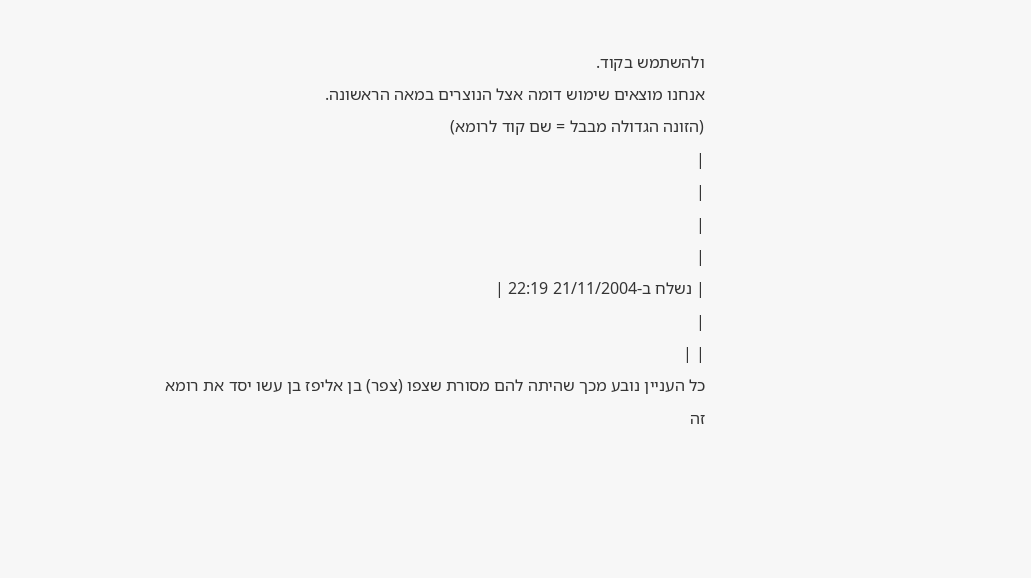ולהשתמש בקוד.
אנחנו מוצאים שימוש דומה אצל הנוצרים במאה הראשונה.
(הזונה הגדולה מבבל = שם קוד לרומא)
|
|
|
|
| נשלח ב-21/11/2004 22:19 |
|
| |
כל העניין נובע מכך שהיתה להם מסורת שצפו (צפר) בן אליפז בן עשו יסד את רומא
זה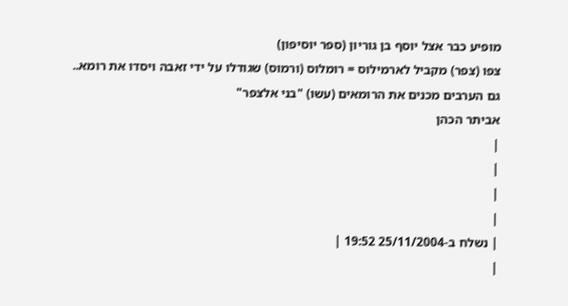מופיע כבר אצל יוסף בן גוריון (ספר יוסיפון)
צפו (צפר) מקביל לארמילוס = רומלוס (ורמוס) שגודלו על ידי זאבה ויסדו את רומא..
גם הערבים מכנים את הרומאים (עשו) "בני אלצפר"
אביתר הכהן
|
|
|
|
| נשלח ב-25/11/2004 19:52 |
|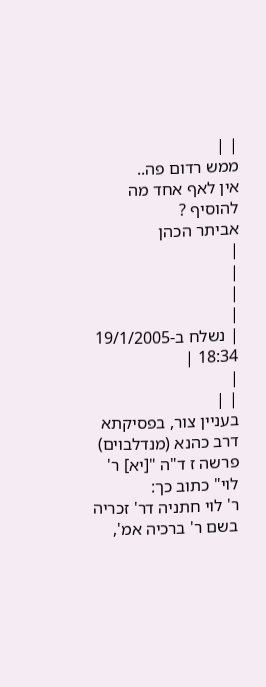| |
ממש רדום פה..
אין לאף אחד מה להוסיף ?
אביתר הכהן
|
|
|
|
| נשלח ב-19/1/2005 18:34 |
|
| |
בעניין צור, בפסיקתא דרב כהנא (מנדלבוים) פרשה ז ד"ה "[יא] ר' לוי" כתוב כך:
ר' לוי חתניה דר' זכריה בשם ר' ברכיה אמ',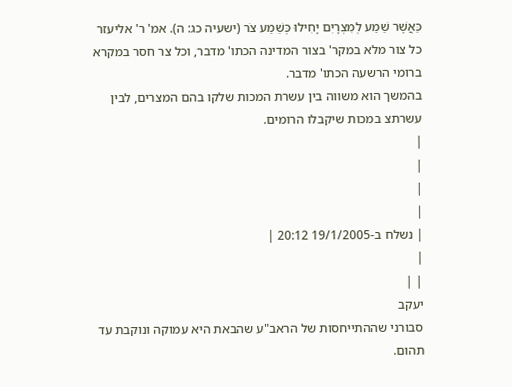כַּאֲשֶׁר שֵׁמַע לְמִצְרָיִם יָחִילוּ כְּשֵׁמַע צֹר (ישעיה כג: ה). אמ' ר' אליעזר כל צור מלא במקר' בצור המדינה הכתו' מדבר, וכל צר חסר במקרא ברומי הרשעה הכתו' מדבר.
בהמשך הוא משווה בין עשרת המכות שלקו בהם המצרים, לבין עשרתצ במכות שיקבלו הרומים.
|
|
|
|
| נשלח ב-19/1/2005 20:12 |
|
| |
יעקב
סבורני שההתייחסות של הראב"ע שהבאת היא עמוקה ונוקבת עד תהום.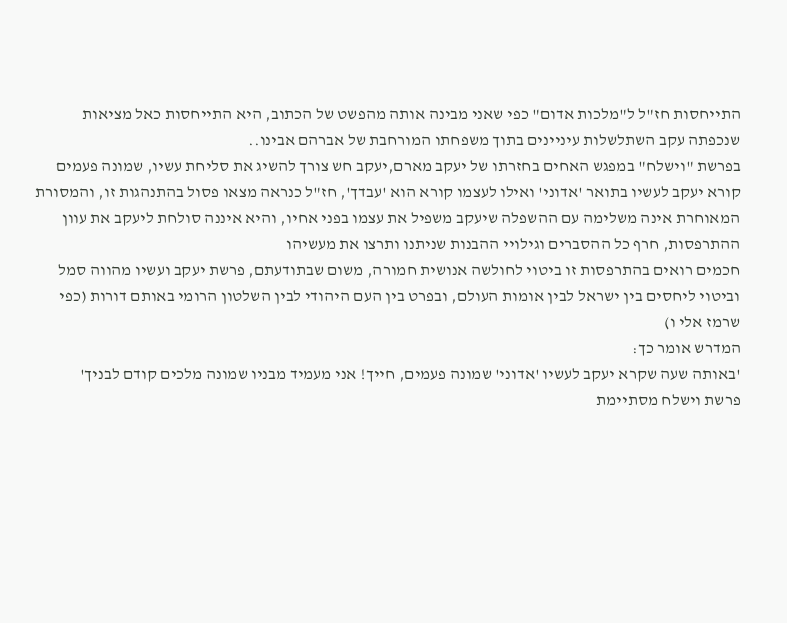התייחסות חז"ל ל"מלכות אדום" כפי שאני מבינה אותה מהפשט של הכתוב, היא התייחסות כאל מציאות שנכפתה עקב השתלשלות עיניינים בתוך משפחתו המורחבת של אברהם אבינו..
בפרשת "וישלח" במפגש האחים בחזרתו של יעקב מארם,יעקב חש צורך להשיג את סליחת עשיו, שמונה פעמים קורא יעקב לעשיו בתואר 'אדוני' ואילו לעצמו קורא הוא 'עבדך', חז"ל כנראה מצאו פסול בהתנהגות זו, והמסורת המאוחרת אינה משלימה עם ההשפלה שיעקב משפיל את עצמו בפני אחיו, והיא איננה סולחת ליעקב את עוון ההתרפסות, חרף כל ההסברים וגילויי ההבנות שניתנו ותרצו את מעשיהו
חכמים רואים בהתרפסות זו ביטוי לחולשה אנושית חמורה, משום שבתודעתם, פרשת יעקב ועשיו מהווה סמל וביטוי ליחסים בין ישראל לבין אומות העולם, ובפרט בין העם היהודי לבין השלטון הרומי באותם דורות (כפי שרמז אלי ו)
המדרש אומר כך:
'באותה שעה שקרא יעקב לעשיו 'אדוני' שמונה פעמים, חייך! אני מעמיד מבניו שמונה מלכים קודם לבניך'
פרשת וישלח מסתיימת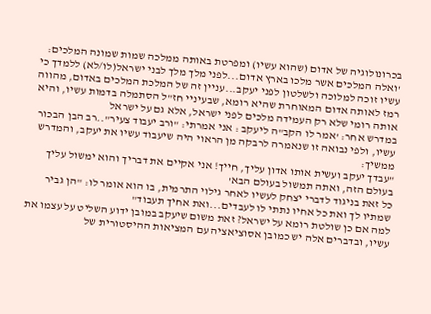בכרונולוגיה של אדום (שהוא עשיו) ומפרטת באותה ממלכה שמות שמונה המלכים:
'ואלה המלכים אשר מלכו בארץ אדום...לפני מלך מלך לבני ישראל(לו/לא) ללמדך כי עשיו זוכה למלוכה ולשלטון לפני יעקב...עניין זה של המלכת המלכים באדום, מהווה רמז לאותה אדום המאוחרת שהיא רומא, שבעיניי חז"ל הסתמלה בדמות עשיו, והיא אותה רומי שלא רק העמידה מלכים לפני ישראל, אלא גם על ישראל
במדרש אחר: 'אמר לו הקב"ה ליעקב : אני אמרתי: "ורב יעבוד צעיר"..רב הבן הבכור עשיו, ולפי נבואה זו שנאמרה לרבקה מן הראוי היה שיעבוד עשיו את יעקב, והמדרש ממשיך:
"עבדך יעקב ועשית אותו אדון עליך, חייך! אני אקיים את דבריך והוא ימשול עליך בעולם הזה, ואתה תמשול בעולם הבא'
כל זאת בניגוד לדברי יצחק לעשיו לאחר גילוי התרמית, בו הוא אומר לו: "הן גביר שמתיו לך ואת כל אחיו נתתי לו לעבדים...ואת אחיך תעבוד"
למה אם כן שולטת רומא על ישראל? זאת משום שיעקב במובן ידוע השליט על עצמו את עשיו, ובדברים אלה יש כמובן אסוציאציה עם המציאות ההיסטורית של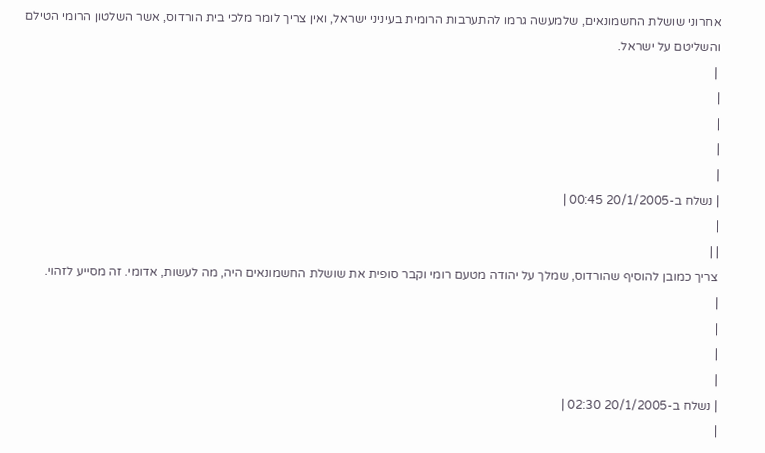אחרוני שושלת החשמונאים, שלמעשה גרמו להתערבות הרומית בעיניני ישראל, ואין צריך לומר מלכי בית הורדוס, אשר השלטון הרומי הטילם והשליטם על ישראל.
 |
|
|
|
|
| נשלח ב-20/1/2005 00:45 |
|
| |
צריך כמובן להוסיף שהורדוס, שמלך על יהודה מטעם רומי וקבר סופית את שושלת החשמונאים היה, מה לעשות, אדומי. זה מסייע לזהוי.
|
|
|
|
| נשלח ב-20/1/2005 02:30 |
|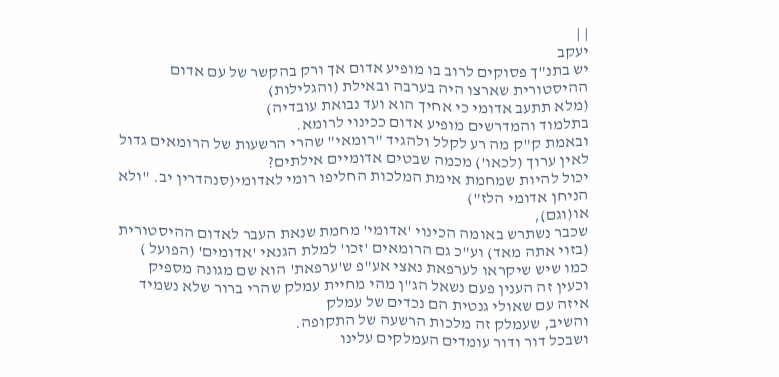| |
יעקב
יש בתנ"ך פסוקים לרוב בו מופיע אדום אך ורק בהקשר של עם אדום ההיסטורית שארצו היה בערבה ובאילת (והגלילות)
(מלא תתעב אדומי כי אחיך הוא ועד נבואת עובדיה)
בתלמוד והמדרשים מופיע אדום ככינוי לרומא.
ובאמת ק"ק מה רע לקלל ולהגיד "רומאי" שהרי הרשעות של הרומאים גדול לאין ערוך (לכאו') מכמה שבטים אדומיים אילתים?
יכול להיות שמחמת אימת המלכות החליפו רומי לאדומי(סנהדרין יב. "ולא הניחן אדומי הלז")
או(וגם),
שכבר נשתרש באומה הכינוי 'אדומי' מחמת שנאת העבר לאדום ההיסטורית (בזוי אתה מאד) וע"כ גם הרומאים 'זכו' למלת הגנאי 'אדומים' (הפועל )
כמו שיש שיקראו לערפאת נאצי אע"פ ש'ערפאת' הוא שם מגונה מספיק
וכעין זה הענין פעם נשאל הג"ן מהי מחיית עמלק שהרי ברור שלא נשמיד איזה עם שאולי גנטית הם נכדים של עמלק
והשיב, שעמלק זה מלכות הרשעה של התקופה.
ושבכל דור ודור עומדים העמלקים עלינו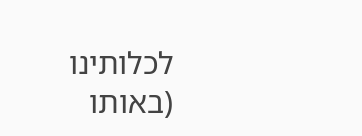לכלותינו
(באותו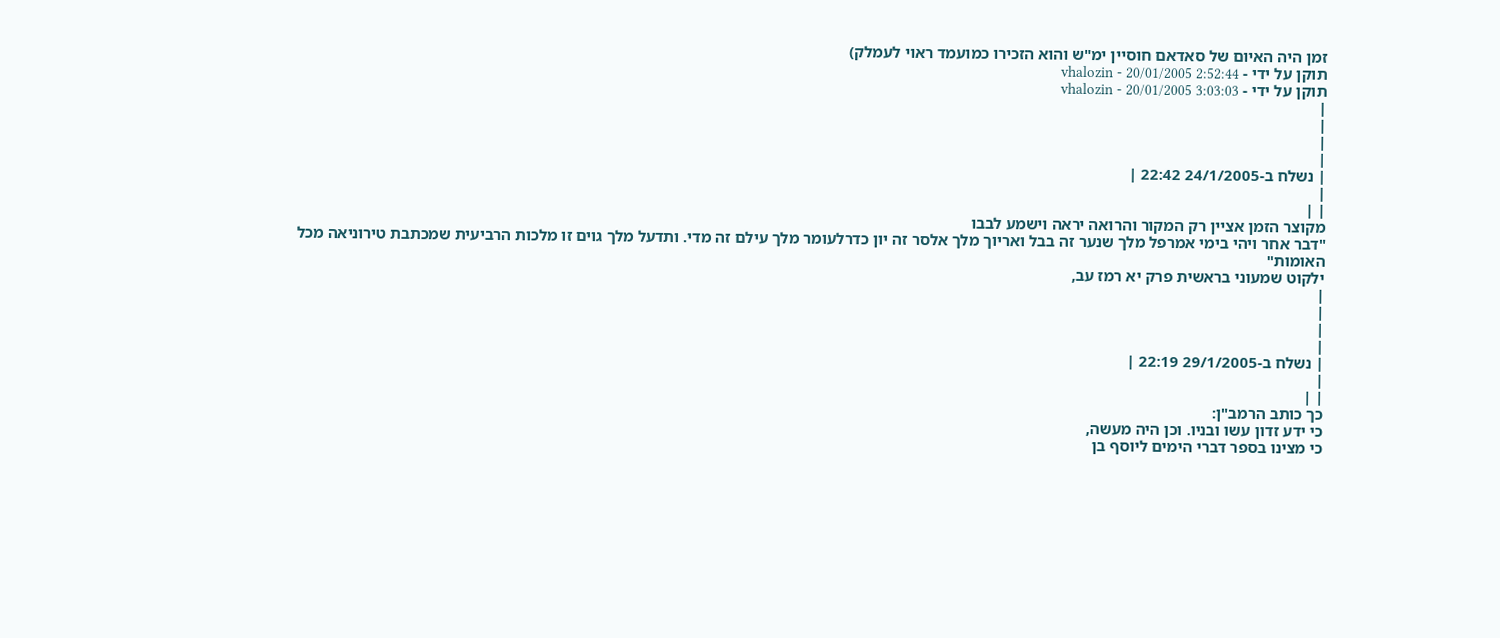זמן היה האיום של סאדאם חוסיין ימ"ש והוא הזכירו כמועמד ראוי לעמלק)
תוקן על ידי - vhalozin - 20/01/2005 2:52:44
תוקן על ידי - vhalozin - 20/01/2005 3:03:03
|
|
|
|
| נשלח ב-24/1/2005 22:42 |
|
| |
מקוצר הזמן אציין רק המקור והרואה יראה וישמע לבבו
"דבר אחר ויהי בימי אמרפל מלך שנער זה בבל ואריוך מלך אלסר זה יון כדרלעומר מלך עילם זה מדי. ותדעל מלך גוים זו מלכות הרביעית שמכתבת טירוניאה מכל האומות"
ילקוט שמעוני בראשית פרק יא רמז עב,
|
|
|
|
| נשלח ב-29/1/2005 22:19 |
|
| |
כך כותב הרמב"ן:
כי ידע זדון עשו ובניו. וכן היה מעשה,
כי מצינו בספר דברי הימים ליוסף בן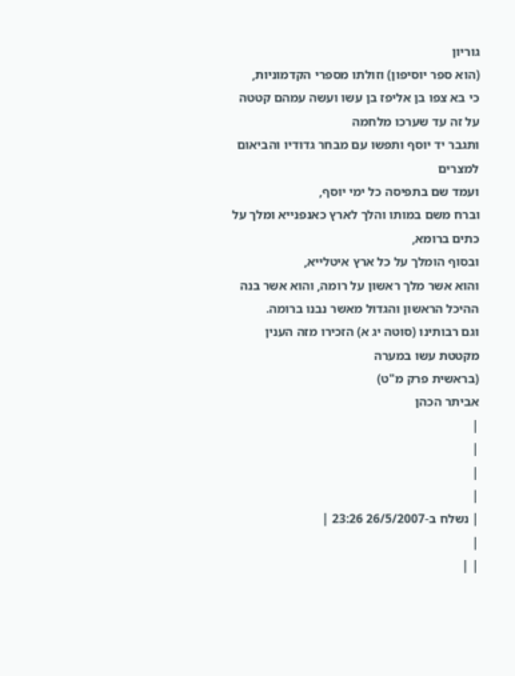גוריון
(הוא ספר יוסיפון) וזולתו מספרי הקדמוניות,
כי בא צפו בן אליפז בן עשו ועשה עמהם קטטה על זה עד שערכו מלחמה
ותגבר יד יוסף ותפשו עם מבחר גדודיו והביאום למצרים
ועמד שם בתפיסה כל ימי יוסף,
וברח משם במותו והלך לארץ כאנפנייא ומלך על כתים ברומא,
ובסוף הומלך על כל ארץ איטלייא,
והוא אשר מלך ראשון על רומה, והוא אשר בנה ההיכל הראשון והגדול מאשר נבנו ברומה.
וגם רבותינו (סוטה יג א) הזכירו מזה הענין מקטטת עשו במערה
(בראשית פרק מ"ט)
אביתר הכהן
|
|
|
|
| נשלח ב-26/5/2007 23:26 |
|
| |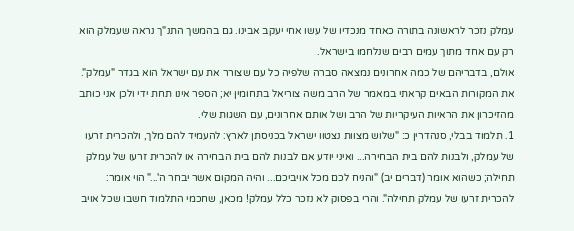עמלק נזכר לראשונה בתורה כאחד מנכדיו של עשו אחי יעקב אבינו. גם בהמשך התנ"ך נראה שעמלק הוא רק עם אחד מתוך עמים רבים שנלחמו בישראל.
אולם, בדבריהם של כמה אחרונים נמצאה סברה שלפיה כל עם שצורר את עם ישראל הוא בגדר "עמלק".
את המקורות הבאים קראתי במאמר של הרב משה צוריאל בתחומין יא; הספר אינו תחת ידי ולכן אני כותב מהזיכרון את הראיות העיקריות של הרב ושל אותם אחרונים, עם השגות שלי.
1. תלמוד בבלי, סנהדרין כ: "שלוש מצוות נצטוו ישראל בכניסתן לארץ: להעמיד להם מלך, ולהכרית זרעו של עמלק, ולבנות להם בית הבחירה... ואיני יודע אם לבנות להם בית הבחירה או להכרית זרעו של עמלק תחילה; כשהוא אומר (דברים יב) "והניח לכם מכל אויביכם... והיה המקום אשר יבחר ה'..." הוי אומר: להכרית זרעו של עמלק תחילה". והרי בפסוק לא נזכר כלל עמלק! מכאן, שחכמי התלמוד חשבו שכל אויב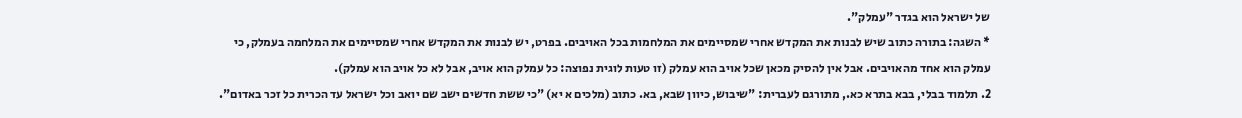של ישראל הוא בגדר "עמלק".
* השגה: בתורה כתוב שיש לבנות את המקדש אחרי שמסיימים את המלחמות בכל האויבים. בפרט, יש לבנות את המקדש אחרי שמסיימים את המלחמה בעמלק, כי עמלק הוא אחד מהאויבים. אבל אין להסיק מכאן שכל אויב הוא עמלק (זו טעות לוגית נפוצה: כל עמלק הוא אויב, אבל לא כל אויב הוא עמלק).
2. תלמוד בבלי, בבא בתרא כא., מתורגם לעברית: "שיבוש, כיוון שבא, בא. כתוב (מלכים א יא) "כי ששת חדשים ישב שם יואב וכל ישראל עד הכרית כל זכר באדום".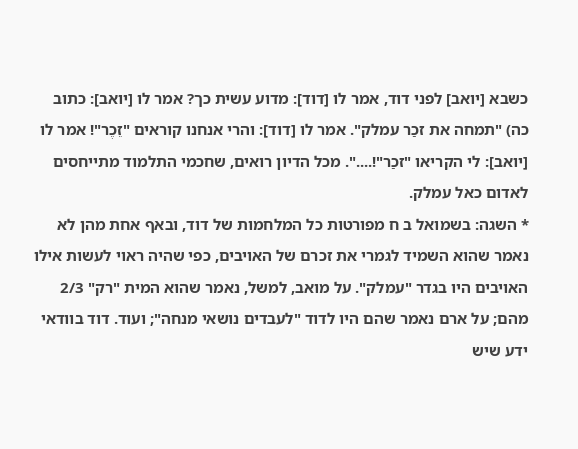כשבא [יואב] לפני דוד, אמר לו [דוד]: מדוע עשית כך? אמר לו [יואב]: כתוב כה) "תמחה את זכַר עמלק". אמר לו [דוד]: והרי אנחנו קוראים "זֵכֶר"! אמר לו [יואב]: לי הקריאו "זכַר"!....". מכל הדיון רואים, שחכמי התלמוד מתייחסים לאדום כאל עמלק.
* השגה: בשמואל ב ח מפורטות כל המלחמות של דוד, ובאף אחת מהן לא נאמר שהוא השמיד לגמרי את זכרם של האויבים, כפי שהיה ראוי לעשות אילו האויבים היו בגדר "עמלק". על מואב, למשל, נאמר שהוא המית "רק" 2/3 מהם; על ארם נאמר שהם היו לדוד "לעבדים נושאי מנחה"; ועוד. דוד בוודאי ידע שיש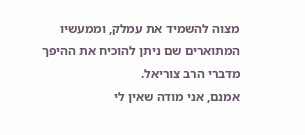מצוה להשמיד את עמלק, וממעשיו המתוארים שם ניתן להוכיח את ההיפך מדברי הרב צוריאל.
אמנם, אני מודה שאין לי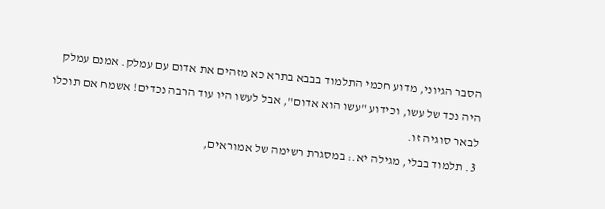הסבר הגיוני, מדוע חכמי התלמוד בבבא בתרא כא מזהים את אדום עם עמלק. אמנם עמלק היה נכד של עשו, וכידוע "עשו הוא אדום", אבל לעשו היו עוד הרבה נכדים! אשמח אם תוכלו לבאר סוגיה זו.
3. תלמוד בבלי, מגילה יא.: במסגרת רשימה של אמוראים,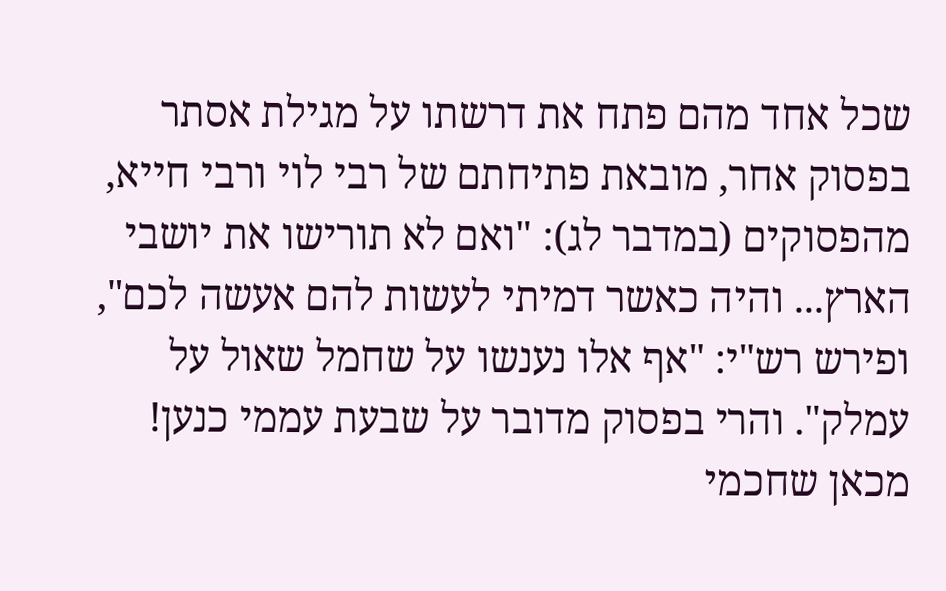שכל אחד מהם פתח את דרשתו על מגילת אסתר בפסוק אחר, מובאת פתיחתם של רבי לוי ורבי חייא, מהפסוקים (במדבר לג): "ואם לא תורישו את יושבי הארץ... והיה כאשר דמיתי לעשות להם אעשה לכם", ופירש רש"י: "אף אלו נענשו על שחמל שאול על עמלק". והרי בפסוק מדובר על שבעת עממי כנען! מכאן שחכמי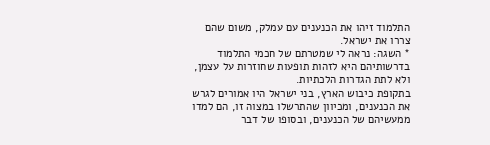התלמוד זיהו את הכנענים עם עמלק, משום שהם צררו את ישראל.
* השגה: נראה לי שמטרתם של חכמי התלמוד בדרשותיהם היא לזהות תופעות שחוזרות על עצמן, ולא לתת הגדרות הלכתיות.
בתקופת כיבוש הארץ, בני ישראל היו אמורים לגרש את הכנענים, ומכיוון שהתרשלו במצוה זו, הם למדו ממעשיהם של הכנענים, ובסופו של דבר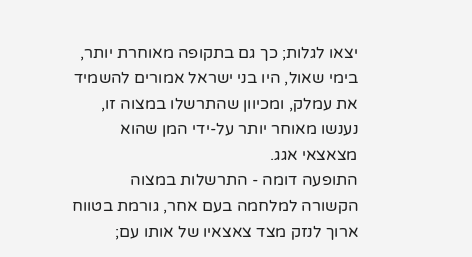יצאו לגלות; כך גם בתקופה מאוחרת יותר, בימי שאול, היו בני ישראל אמורים להשמיד את עמלק, ומכיוון שהתרשלו במצוה זו, נענשו מאוחר יותר על-ידי המן שהוא מצאצאי אגג.
התופעה דומה - התרשלות במצוה הקשורה למלחמה בעם אחר, גורמת בטווח ארוך לנזק מצד צאצאיו של אותו עם;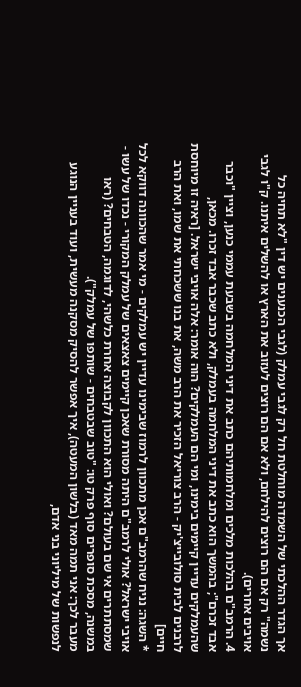אך הגדר ההלכתי של השמדה מוחלטת חל רק לגבי עמלק (לגבי הכנענים יש דין "לא תחיה כל נשמה" רק אם הם רוצים להילחם, ולא אם הם רוצים לעזוב את הארץ או להשלים איתנו. ק"ו לגבי אויבים אחרים).
4. הרמב"ם בהלכות מלכים ומלחמותיהם כתב את דיני המלחמה בשבעת עממי כנען, וציין "וכבר אבד זכרם"; בהמשך הוא כתב את דיני המלחמה בעמלק, ולא כתב שכבר אבד זכרו. מכאן, שהעמלקים עדיין קיימים בימינו, ומי הם העמלקים? הוה אומר: אלה אויבי ישראל. [ראיה זו מיוחסת לרבנים לבית סולובייצ'יק - הרב צוריאל הזכיר את הרב משה, את בנו ששכחתי את שמו, ואת הרב חיים]
* השגה: נניח שהרמב"ם אכן מתכוון לרמוז שבימינו עדיין יש עמלקים - מי אמר שהכוונה דווקא לכל אויבי ישראל? אולי לרמב"ם היתה מסורת שאכן קיימים צאצאים של עמלק המקורי - נכדו של עשו - שמסתתרים אי שם בעולם? ואולי הוא התכוון לקבוצה אחרת כלשהי, לדוגמה, הטבחים? (ראו במשנה, מסכת סופרים סוף פרק טו: "טוב שבטבחים - שותפו של עמלק").
מעבר לכך: אני תמה מאד (בלשון המעטה), איך אפשר להסיק מסקנה מעשית, ועוד בעניין הנוגע לנפשות של מיליוני בני אדם,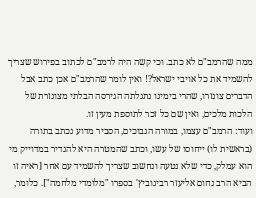ממה שהרמב"ם לא כתב. וכי קשה היה לרמב"ם לכתוב בפירוש שצריך להשמיד את כל אויבי ישראל?! ואין לומר שהרמב"ם אכן כתב אבל הדברים צונזרו, שהרי בימינו נתגלתה הגירסה הבלתי מצונזרת של הלכות מלכים, ואין שם כל זכר לתוספת מעין זו.
ועוד: הרמב"ם עצמו, במורה הנבוכים, הסביר מדוע נכתב בתורה (בראשית לו) ייחוסו של עשו, וכתב שהמטרה היא להגדיר במדוייק מי הוא עמלק, כדי שלא נטעה ונחשוב שצריך להשמיד עם אחר [ראיה זו הביא הרב נחום אליעזר רבינוביץ' בספרו "מלומדי מלחמה"]. כלומר,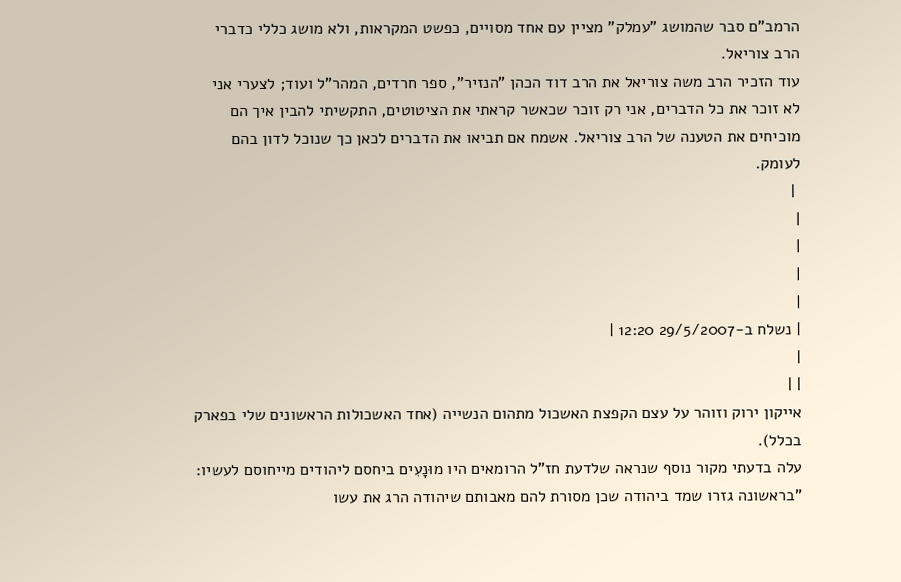הרמב"ם סבר שהמושג "עמלק" מציין עם אחד מסויים, כפשט המקראות, ולא מושג כללי כדברי הרב צוריאל.
עוד הזכיר הרב משה צוריאל את הרב דוד הכהן "הנזיר", ספר חרדים, המהר"ל ועוד; לצערי אני לא זוכר את כל הדברים, אני רק זוכר שכאשר קראתי את הציטוטים, התקשיתי להבין איך הם מוכיחים את הטענה של הרב צוריאל. אשמח אם תביאו את הדברים לכאן כך שנוכל לדון בהם לעומק.
 |
|
|
|
|
| נשלח ב-29/5/2007 12:20 |
|
| |
אייקון ירוק וזוהר על עצם הקפצת האשכול מתהום הנשייה (אחד האשכולות הראשונים שלי בפארק בכלל).
עלה בדעתי מקור נוסף שנראה שלדעת חז"ל הרומאים היו מוּנָעִים ביחסם ליהודים מייחוסם לעשיו:
"בראשונה גזרו שמד ביהודה שכן מסורת להם מאבותם שיהודה הרג את עשו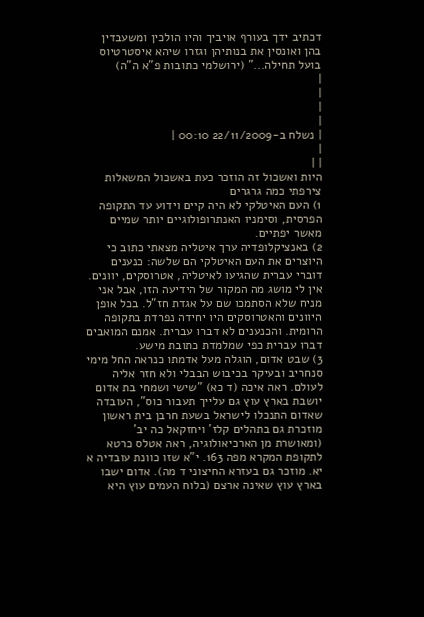דכתיב ידך בעורף אויביך והיו הולכין ומשעבדין בהן ואונסין את בנותיהן וגזרו שיהא איסטרטיוס בועל תחילה..." (ירושלמי כתובות פ"א ה"ה)
|
|
|
|
| נשלח ב-22/11/2009 00:10 |
|
| |
היות ואשכול זה הוזכר כעת באשכול המשאלות צירפתי כמה גרגרים
1) העם האיטלקי לא היה קיים וידוע עד התקופה הפרסית, וסימניו האנתרופולוגיים יותר שמיים מאשר יפתיים.
2) באנציקלופדיה ערך איטליה מצאתי כתוב כי היוצרים את העם האיטלקי הם שלשה: כנענים דוברי עברית שהגיעו לאיטליה, אטרוסקים, יוונים. אין לי מושג מה המקור של הידיעה הזו, אבל אני מניח שלא הסתמכו שם על אגדת חז"ל. בכל אופן היוונים והאטרוסקים היו יחידה נפרדת בתקופה הרומית. והכנענים לא דברו עברית. אמנם המואבים דברו עברית כפי שמלמדת כתובת מישע.
3) שבט אדום, הוגלה מעל אדמתו כנראה החל מימי סנחריב ובעיקר בכיבוש הבבלי ולא חזר אליה לעולם. ראה איכה (ד כא) "שישי ושמחי בת אדום יושבת בארץ עוץ גם עלייך תעבור כוס", העובדה שאדום התנכלו לישראל בשעת חרבן בית ראשון מוזכרת גם בתהלים קלז' ויחזקאל כה יב' (ומאושרת מן הארכיאולוגיה, ראה אטלס כרטא לתקופת המקרא מפה 163. י"א שזו כוונת עובדיה א יא. מוזכר גם בעזרא החיצוני ד מה). אדום ישבו בארץ עוץ שאינה ארצם (בלוח העמים עוץ היא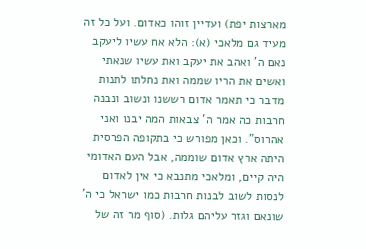מארצות יפת) ועדיין זוהו כאדום. ועל כל זה מעיד גם מלאכי (א): הלא אח עשיו ליעקב נאם ה' ואהב את יעקב ואת עשיו שנאתי ואשים את הריו שממה ואת נחלתו לתנות מדבר כי תאמר אדום רששנו ונשוב ונבנה חרבות כה אמר ה' צבאות המה יבנו ואני אהרוס". וכאן מפורש כי בתקופה הפרסית היתה ארץ אדום שוממה, אבל העם האדומי היה קיים, ומלאכי מתנבא כי אין לאדום לנסות לשוב לבנות חרבות כמו ישראל כי ה' שונאם וגזר עליהם גלות. (סוף מר זה של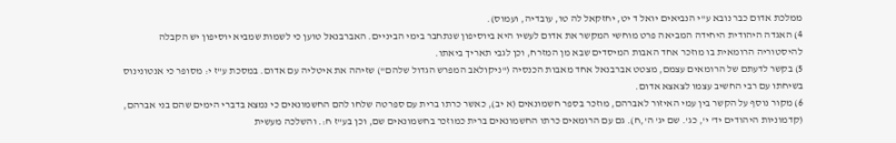ממלכת אדום כבר נובא ע"י הנביאים יואל ד יט, יחזקאל לה טו, עובדיה, ועמוס).
4) האגדה היהודית היחידה המביאה פרט מוחשי המקשר את אדום לעשיו היא ביוסיפון שנתחבר בימי הביניים. האברבנאל טוען כי לשמות שמביא יוסיפון יש הקבלה להיסטוריה הרומאית בו מוזכר אחד האבות המיסדים שבא מן המזרח, וכן לגבי תאריך ביאתו.
5) בקשר לדעתם של הרומאים עצמם, מצטט אברבנאל אחד מאבות הכנסיה ("ניקולאב המפרש הגדול שלהם") שזיהה את איטליה עם אדום. במסכת ע"ז י: מסופר כי אנטונינוס בשיחתו עם רבי החשיב עצמו לצאצא אדום.
6) מקור נוסף על הקשר בין עמי האיזור לאברהם, מוזכר בספר חשמונאים (א יב), כאשר כרתו ברית עם ספרטה שלחו להם החשמונאים כי נמצא בדברי הימים שהם בני אברהם, (קדמוניות היהודים יד' י', כג'. שם יג' ה',ח). גם עם הרומאים כרתו החשמונאים ברית כמוזכר בחשמונאים שם, וכן בע"ז ח:. והשלכה מעשית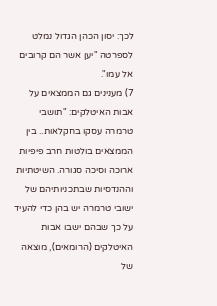לכך: יסון הכהן הגדול נמלט לספרטה "יען אשר הם קרובים אל עמו".
7) מענינים גם הממצאים על אבות האיטלקים: "תושבי טרמרה עסקו בחקלאות.. בין הממצאים בולטות חרב פיפיות ארוכה וסיכה סגורה. השיטתיות וההנדסיות שבתכניותיהם של ישובי טרמרה יש בהן כדי להעיד על כך שבהם ישבו אבות האיטלקים (הרומאים), מוצאה של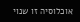אוכלוסיה זו שנוי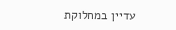עדיין במחלוקת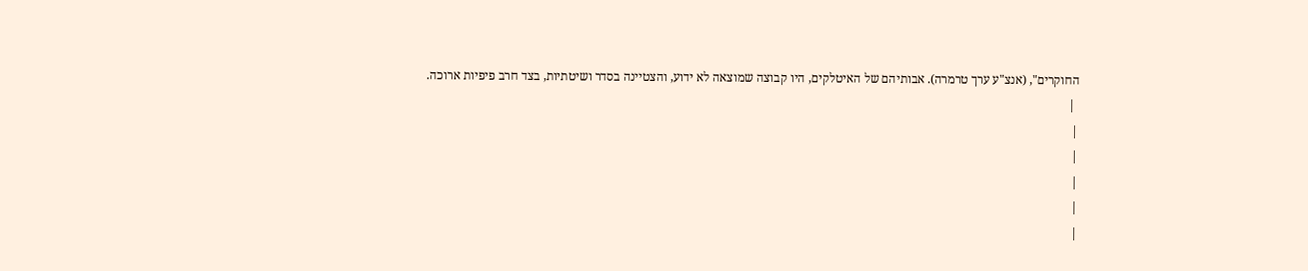החוקרים", (אנצ"ע ערך טרמרה). אבותיהם של האיטלקים, היו קבוצה שמוצאה לא ידוע, והצטיינה בסדר ושיטתיות, בצד חרב פיפיות ארוכה.
 |
|
|
|
|
|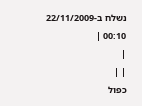נשלח ב-22/11/2009 00:10 |
|
| |
כפול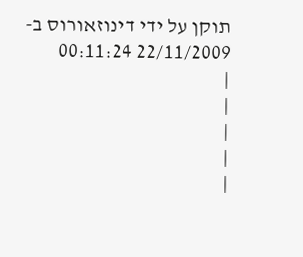תוקן על ידי דינוזאורוס ב- 22/11/2009 00:11:24
|
|
|
|
|